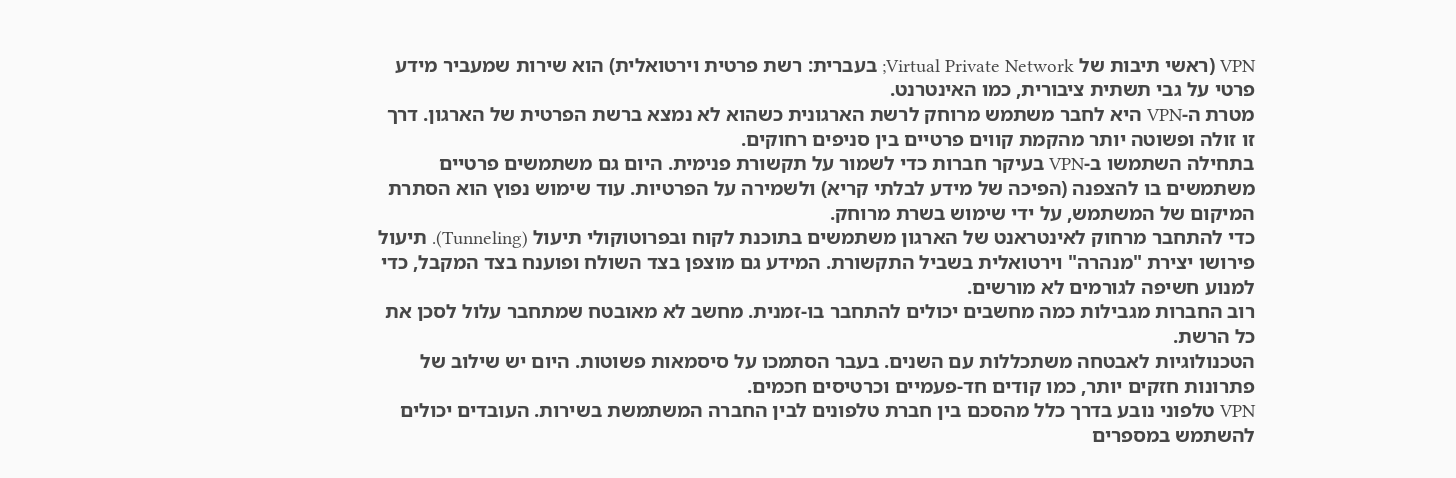VPN (ראשי תיבות של Virtual Private Network; בעברית: רשת פרטית וירטואלית) הוא שירות שמעביר מידע פרטי על גבי תשתית ציבורית, כמו האינטרנט.
מטרת ה‑VPN היא לחבר משתמש מרוחק לרשת הארגונית כשהוא לא נמצא ברשת הפרטית של הארגון. דרך זו זולה ופשוטה יותר מהקמת קווים פרטיים בין סניפים רחוקים.
בתחילה השתמשו ב‑VPN בעיקר חברות כדי לשמור על תקשורת פנימית. היום גם משתמשים פרטיים משתמשים בו להצפנה (הפיכה של מידע לבלתי קריא) ולשמירה על הפרטיות. עוד שימוש נפוץ הוא הסתרת המיקום של המשתמש, על ידי שימוש בשרת מרוחק.
כדי להתחבר מרחוק לאינטראנט של הארגון משתמשים בתוכנת לקוח ובפרוטוקולי תיעול (Tunneling). תיעול פירושו יצירת "מנהרה" וירטואלית בשביל התקשורת. המידע גם מוצפן בצד השולח ופוענח בצד המקבל, כדי למנוע חשיפה לגורמים לא מורשים.
רוב החברות מגבילות כמה מחשבים יכולים להתחבר בו‑זמנית. מחשב לא מאובטח שמתחבר עלול לסכן את כל הרשת.
הטכנולוגיות לאבטחה משתכללות עם השנים. בעבר הסתמכו על סיסמאות פשוטות. היום יש שילוב של פתרונות חזקים יותר, כמו קודים חד‑פעמיים וכרטיסים חכמים.
VPN טלפוני נובע בדרך כלל מהסכם בין חברת טלפונים לבין החברה המשתמשת בשירות. העובדים יכולים להשתמש במספרים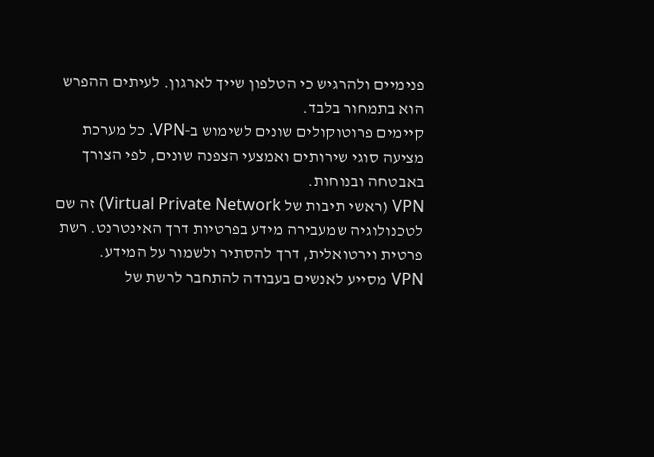פנימיים ולהרגיש כי הטלפון שייך לארגון. לעיתים ההפרש הוא בתמחור בלבד.
קיימים פרוטוקולים שונים לשימוש ב‑VPN. כל מערכת מציעה סוגי שירותים ואמצעי הצפנה שונים, לפי הצורך באבטחה ובנוחות.
VPN (ראשי תיבות של Virtual Private Network) זה שם לטכנולוגיה שמעבירה מידע בפרטיות דרך האינטרנט. רשת פרטית וירטואלית, דרך להסתיר ולשמור על המידע.
VPN מסייע לאנשים בעבודה להתחבר לרשת של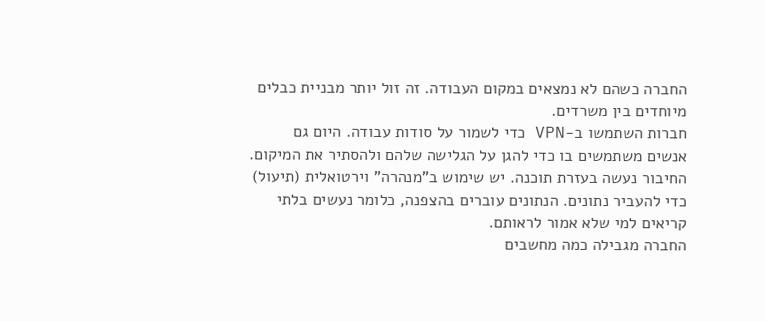החברה כשהם לא נמצאים במקום העבודה. זה זול יותר מבניית כבלים מיוחדים בין משרדים.
חברות השתמשו ב‑VPN כדי לשמור על סודות עבודה. היום גם אנשים משתמשים בו כדי להגן על הגלישה שלהם ולהסתיר את המיקום.
החיבור נעשה בעזרת תוכנה. יש שימוש ב"מנהרה" וירטואלית (תיעול) כדי להעביר נתונים. הנתונים עוברים בהצפנה, כלומר נעשים בלתי קריאים למי שלא אמור לראותם.
החברה מגבילה כמה מחשבים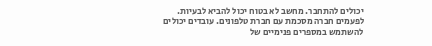יכולים להתחבר. מחשב לא בטוח יכול להביא לבעיות.
לפעמים חברה מסכמת עם חברת טלפונים. עובדים יכולים להשתמש במספרים פנימיים של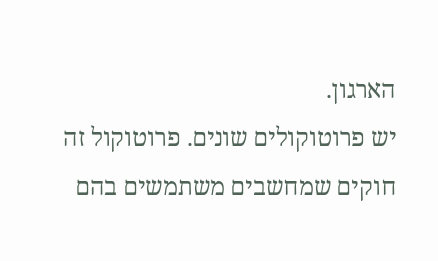הארגון.
יש פרוטוקולים שונים. פרוטוקול זה חוקים שמחשבים משתמשים בהם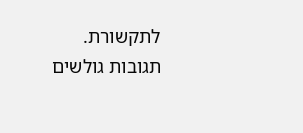לתקשורת.
תגובות גולשים